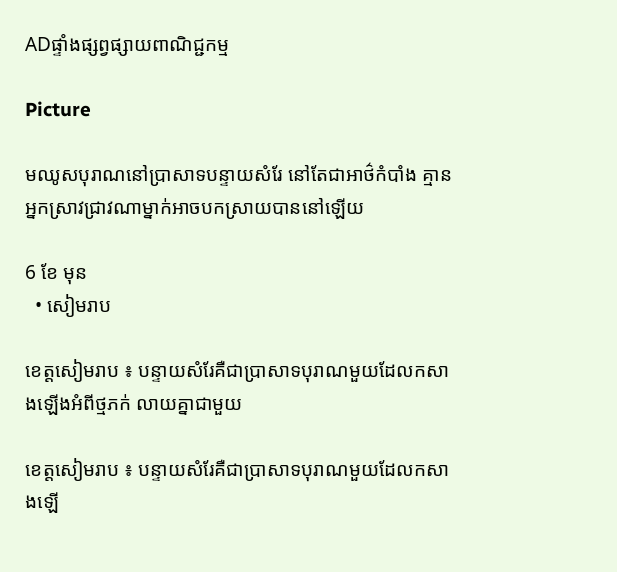ADផ្ទាំងផ្សព្វផ្សាយពាណិជ្ជកម្ម

Picture

មឈូសបុរាណនៅប្រាសាទបន្ទាយសំរែ នៅតែជាអាថ៌កំបាំង គ្មានអ្នកស្រាវជ្រាវណាម្នាក់អាចបកស្រាយបាននៅឡើយ

6 ខែ មុន
  • សៀមរាប

ខេត្តសៀមរាប ៖ បន្ទាយសំរែគឺជាប្រាសាទបុរាណមួយដែលកសាងឡើងអំពីថ្មភក់ លាយគ្នាជាមួយ

ខេត្តសៀមរាប ៖ បន្ទាយសំរែគឺជាប្រាសាទបុរាណមួយដែលកសាងឡើ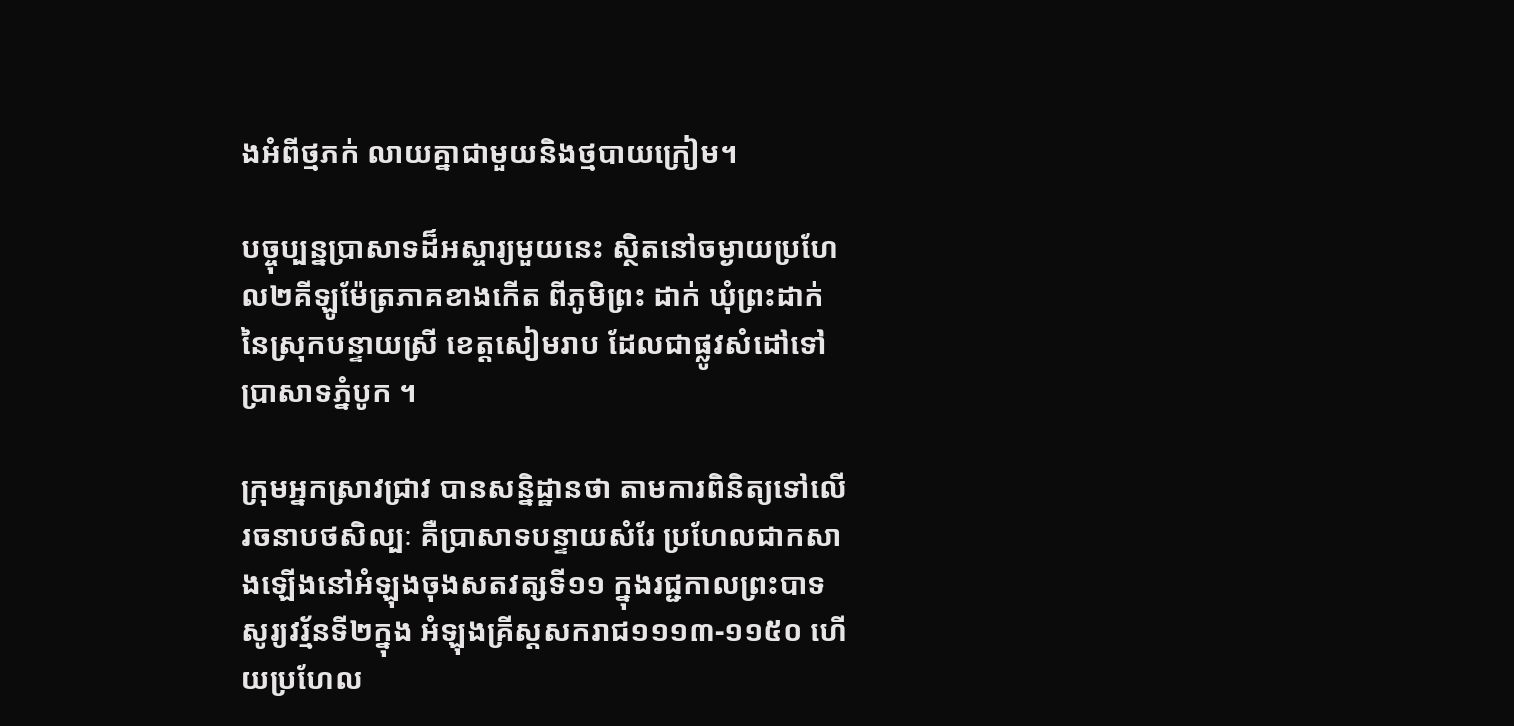ងអំពីថ្មភក់ លាយគ្នាជាមួយនិងថ្មបាយក្រៀម។

បច្ចុប្បន្នប្រាសាទដ៏អស្ចារ្យមួយនេះ ស្ថិតនៅចម្ងាយប្រហែល២គីឡូម៉ែត្រភាគខាងកើត ពីភូមិព្រះ ដាក់ ឃុំព្រះដាក់នៃស្រុកបន្ទាយស្រី ខេត្តសៀមរាប ដែលជាផ្លូវសំដៅទៅប្រាសាទភ្នំបូក ។

ក្រុមអ្នកស្រាវជ្រាវ បានសន្និដ្ឋានថា តាមការពិនិត្យទៅលើរចនាបថសិល្បៈ គឺប្រាសាទបន្ទាយសំរែ ប្រហែលជាកសាងឡើងនៅអំឡុងចុងសតវត្សទី១១ ក្នុងរជ្ជកាលព្រះបាទសូរ្យវរ្ម័នទី២ក្នុង អំឡុងគ្រីស្ដសករាជ១១១៣-១១៥០ ហើយប្រហែល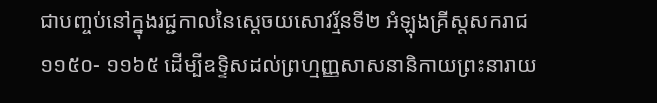ជាបញ្ចប់នៅក្នុងរជ្ជកាលនៃស្ដេចយសោវរ្ម័នទី២ អំឡុងគ្រីស្តសករាជ១១៥០- ១១៦៥ ដើម្បីឧទិ្ទសដល់ព្រហ្មញ្ញសាសនានិកាយព្រះនារាយ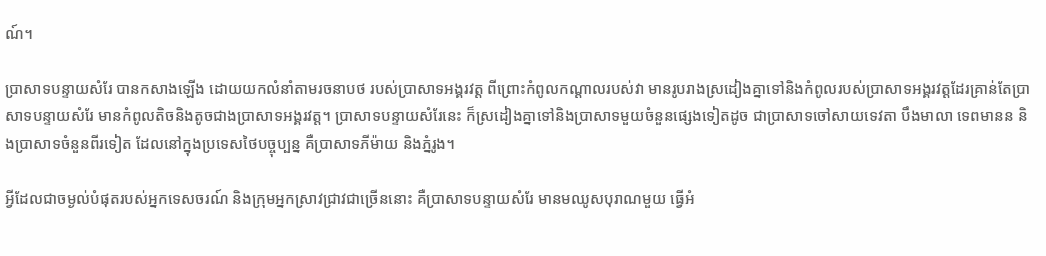ណ៍។

ប្រាសាទបន្ទាយសំរែ បានកសាងឡើង ដោយយកលំនាំតាមរចនាបថ របស់ប្រាសាទអង្គរវត្ត ពីព្រោះកំពូលកណ្ដាលរបស់វា មានរូបរាងស្រដៀងគ្នាទៅនិងកំពូលរបស់ប្រាសាទអង្គរវត្តដែរគ្រាន់តែប្រាសាទបន្ទាយសំរែ មានកំពូលតិចនិងតូចជាងប្រាសាទអង្គរវត្ត។ ប្រាសាទបន្ទាយសំរែនេះ ក៏ស្រដៀងគ្នាទៅនិងប្រាសាទមួយចំនួនផ្សេងទៀតដូច ជាប្រាសាទចៅសាយទេវតា បឹងមាលា ទេពមានន និងប្រាសាទចំនួនពីរទៀត ដែលនៅក្នុងប្រទេសថៃបច្ចុប្បន្ន គឺប្រាសាទភីម៉ាយ និងភ្នំរូង។

អ្វីដែលជាចម្ងល់បំផុតរបស់អ្នកទេសចរណ៍ និងក្រុមអ្នកស្រាវជ្រាវជាច្រើននោះ គឺប្រាសាទបន្ទាយសំរែ មានមឈូសបុរាណមួយ ធ្វើអំ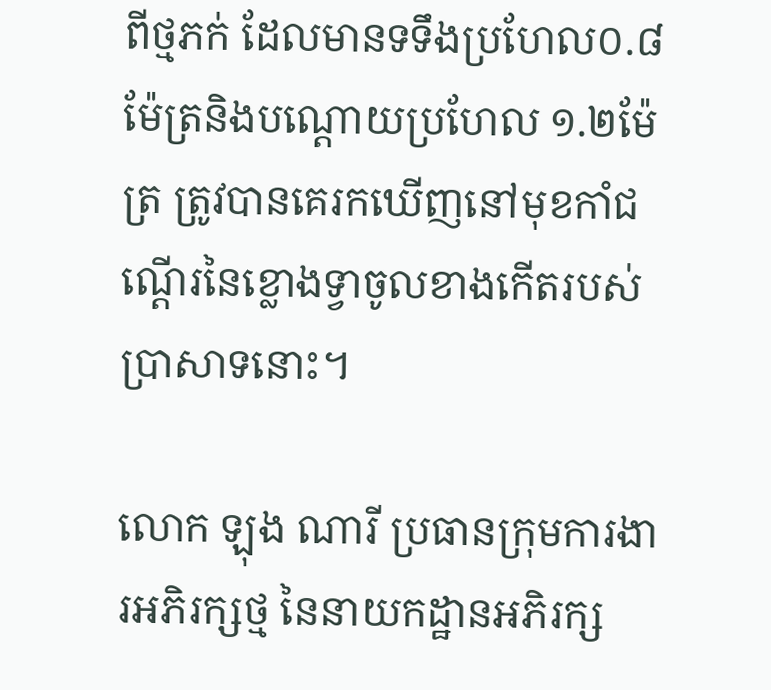ពីថ្មភក់ ដែលមានទទឹងប្រហែល០.៨ម៉ែត្រនិងបណ្ដោយប្រហែល ១.២ម៉ែត្រ ត្រូវបានគេរកឃើញនៅមុខកាំជណ្ដើរនៃខ្លោងទ្វាចូលខាងកើតរបស់ប្រាសាទនោះ។

លោក ឡុង ណារី ប្រធានក្រុមការងារអភិរក្សថ្ម នៃនាយកដ្ឋានអភិរក្ស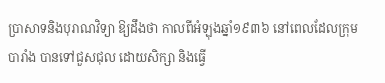ប្រាសាទនិងបុរាណវិទ្យា ឱ្យដឹងថា កាលពីអំឡុងឆ្នាំ១៩៣៦ នៅពេលដែលក្រុមបារាំង បានទៅជួសជុល ដោយសិក្សា និងធ្វើ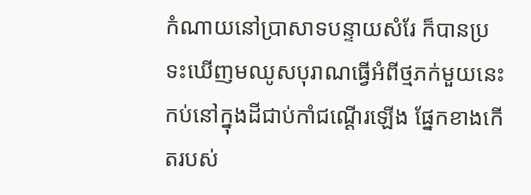កំណាយនៅប្រាសាទបន្ទាយសំរែ ក៏បានប្រទះឃើញមឈូសបុរាណធ្វើអំពីថ្មភក់មួយនេះកប់នៅក្នុងដីជាប់កាំជណ្ដើរឡើង ផ្នែកខាងកើតរបស់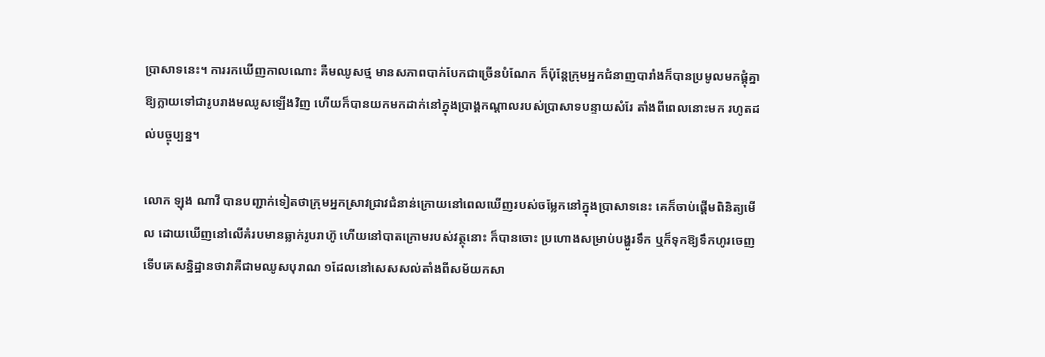ប្រាសាទនេះ។ ការរកឃើញកាលណោះ គឺមឈូសថ្ម មានសភាពបាក់បែកជាច្រើនបំណែក ក៏ប៉ុន្តែក្រុមអ្នកជំនាញបារាំងក៏បានប្រមូលមកផ្គុំគ្នាឱ្យក្លាយទៅជារូបរាងមឈូសឡើងវិញ ហើយក៏បានយកមកដាក់នៅក្នុងប្រាង្គកណ្ដាលរបស់ប្រាសាទបន្ទាយសំរែ តាំងពីពេលនោះមក រហូតដល់បច្ចុប្បន្ន។

លោក ឡុង ណាវី បានបញ្ជាក់ទៀតថាក្រុមអ្នកស្រាវជ្រាវជំនាន់ក្រោយនៅពេលឃើញរបស់ចម្លែកនៅក្នុងប្រាសាទនេះ គេក៏ចាប់ផ្ដើមពិនិត្យមើល ដោយឃើញនៅលើគំរបមានឆ្លាក់រូបរាហ៊ូ ហើយនៅបាតក្រោមរបស់វត្ថុនោះ ក៏បានចោះ ប្រហោងសម្រាប់បង្ហូរទឹក ឬក៏ទុកឱ្យទឹកហូរចេញទើបគេសន្និដ្ឋានថាវាគឺជាមឈូសបុរាណ ១ដែលនៅសេសសល់តាំងពីសម័យកសា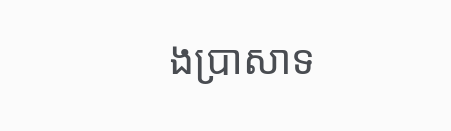ងប្រាសាទ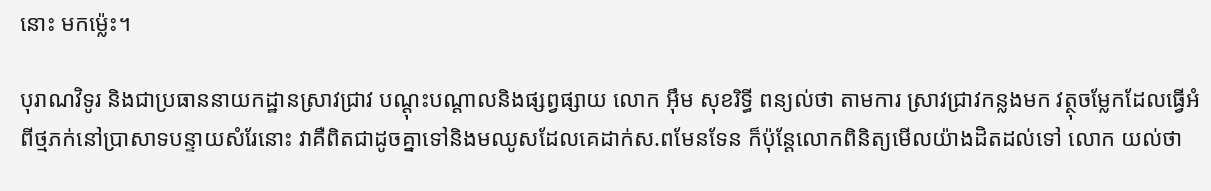នោះ មកម្ល៉េះ។

បុរាណវិទូរ និងជាប្រធាននាយកដ្ឋានស្រាវជ្រាវ បណ្ដុះបណ្ដាលនិងផ្សព្វផ្សាយ លោក អ៊ឹម សុខរិទ្ធី ពន្យល់ថា តាមការ ស្រាវជ្រាវកន្លងមក វត្ថុចម្លែកដែលធ្វើអំពីថ្មភក់នៅប្រាសាទបន្ទាយសំរែនោះ វាគឺពិតជាដូចគ្នាទៅនិងមឈូសដែលគេដាក់ស.ពមែនទែន ក៏ប៉ុន្តែលោកពិនិត្យមើលយ៉ាងដិតដល់ទៅ លោក យល់ថា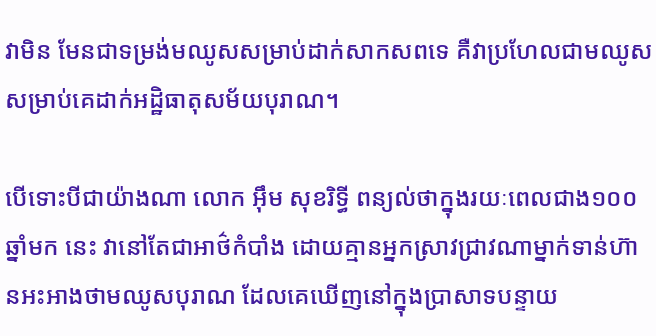វាមិន មែនជាទម្រង់មឈូសសម្រាប់ដាក់សាកសពទេ គឺវាប្រហែលជាមឈូស សម្រាប់គេដាក់អដ្ឋិធាតុសម័យបុរាណ។

បើទោះបីជាយ៉ាងណា លោក អ៊ឹម សុខរិទ្ធី ពន្យល់ថាក្នុងរយៈពេលជាង១០០ឆ្នាំមក នេះ វានៅតែជាអាថ៌កំបាំង ដោយគ្មានអ្នកស្រាវជ្រាវណាម្នាក់ទាន់ហ៊ានអះអាងថាមឈូសបុរាណ ដែលគេឃើញនៅក្នុងប្រាសាទបន្ទាយ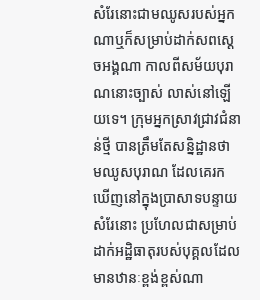សំរែនោះជាមឈូសរបស់អ្នកណាឬក៏សម្រាប់ដាក់សពស្ដេចអង្គណា កាលពីសម័យបុរាណនោះច្បាស់ លាស់នៅឡើយទេ។ ក្រុមអ្នកស្រាវជ្រាវជំនាន់ថ្មី បានត្រឹមតែសន្និដ្ឋានថា មឈូសបុរាណ ដែលគេរកឃើញនៅក្នុងប្រាសាទបន្ទាយសំរែនោះ ប្រហែលជាសម្រាប់ដាក់អដ្ឋិធាតុរបស់បុគ្គលដែលមានឋានៈខ្ពង់ខ្ពស់ណា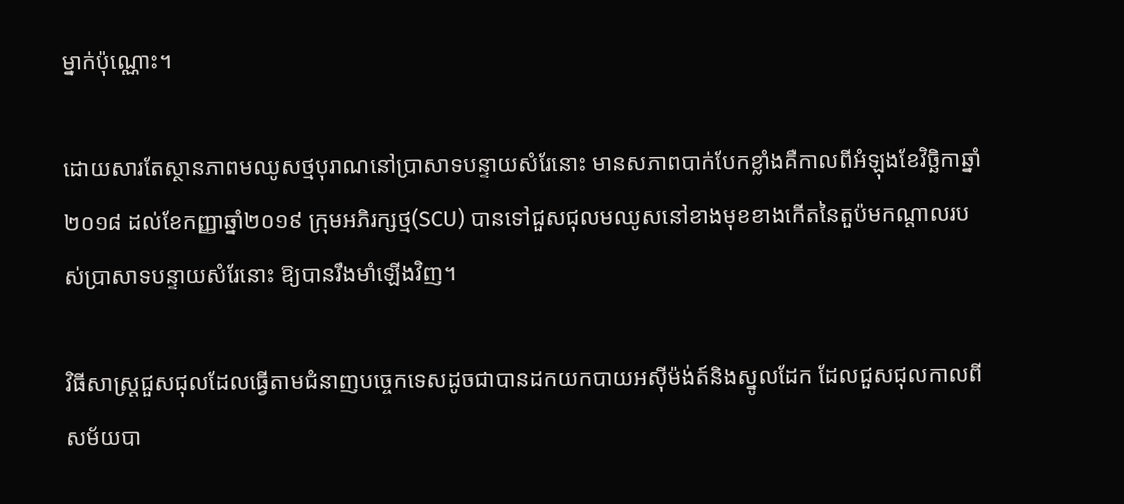ម្នាក់ប៉ុណ្ណោះ។

ដោយសារតែស្ថានភាពមឈូសថ្មបុរាណនៅប្រាសាទបន្ទាយសំរែនោះ មានសភាពបាក់បែកខ្លាំងគឺកាលពីអំឡុងខែវិច្ឆិកាឆ្នាំ ២០១៨ ដល់ខែកញ្ញាឆ្នាំ២០១៩ ក្រុមអភិរក្សថ្ម(SCU) បានទៅជួសជុលមឈូសនៅខាងមុខខាងកើតនៃតួប៉មកណ្តាលរបស់ប្រាសាទបន្ទាយសំរែនោះ ឱ្យបានរឹងមាំឡើងវិញ។

វិធីសាស្ត្រជួសជុលដែលធ្វើតាមជំនាញបច្ចេកទេសដូចជាបានដកយកបាយអស៊ីម៉ង់ត៍និងស្នូលដែក ដែលជួសជុលកាលពីសម័យបា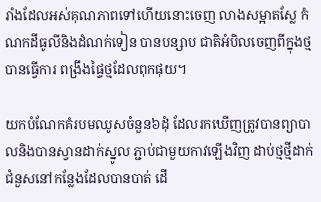រាំងដែលអស់គុណភាពទៅហើយនោះចេញ លាងសម្អាតស្លែ កំណកដីធូលីនិងដំណក់ទៀន បានបន្សាប ជាតិអំបិលចេញពីក្នុងថ្ម បានធ្វើការ ពង្រឹងផ្ទៃថ្មដែលពុកផុយ។

យកបំណែកគំរបមឈូសចំនួន៦ដុំ ដែលរកឃើញត្រូវបានព្យាបាលនិងបានស្វានដាក់ស្នូល ភ្ជាប់ជាមួយកាវឡើងវិញ ដាប់ថ្មថ្មីដាក់ជំនួសនៅកន្លែងដែលបានបាត់ ដើ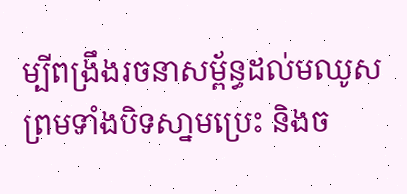ម្បីពង្រឹងរចនាសម្ព័ន្ធដល់មឈូស ព្រមទាំងបិទសា្នមប្រេះ និងច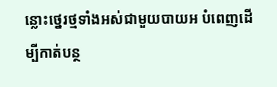ន្លោះថ្នេរថ្មទាំងអស់ជាមួយបាយអ បំពេញដើម្បីកាត់បន្ថ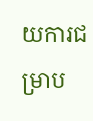យការជម្រាប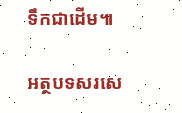ទឹកជាដើម៕

អត្ថបទសរសេ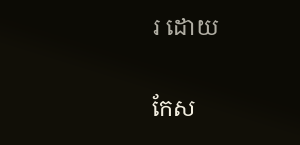រ ដោយ

កែស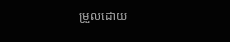ម្រួលដោយ